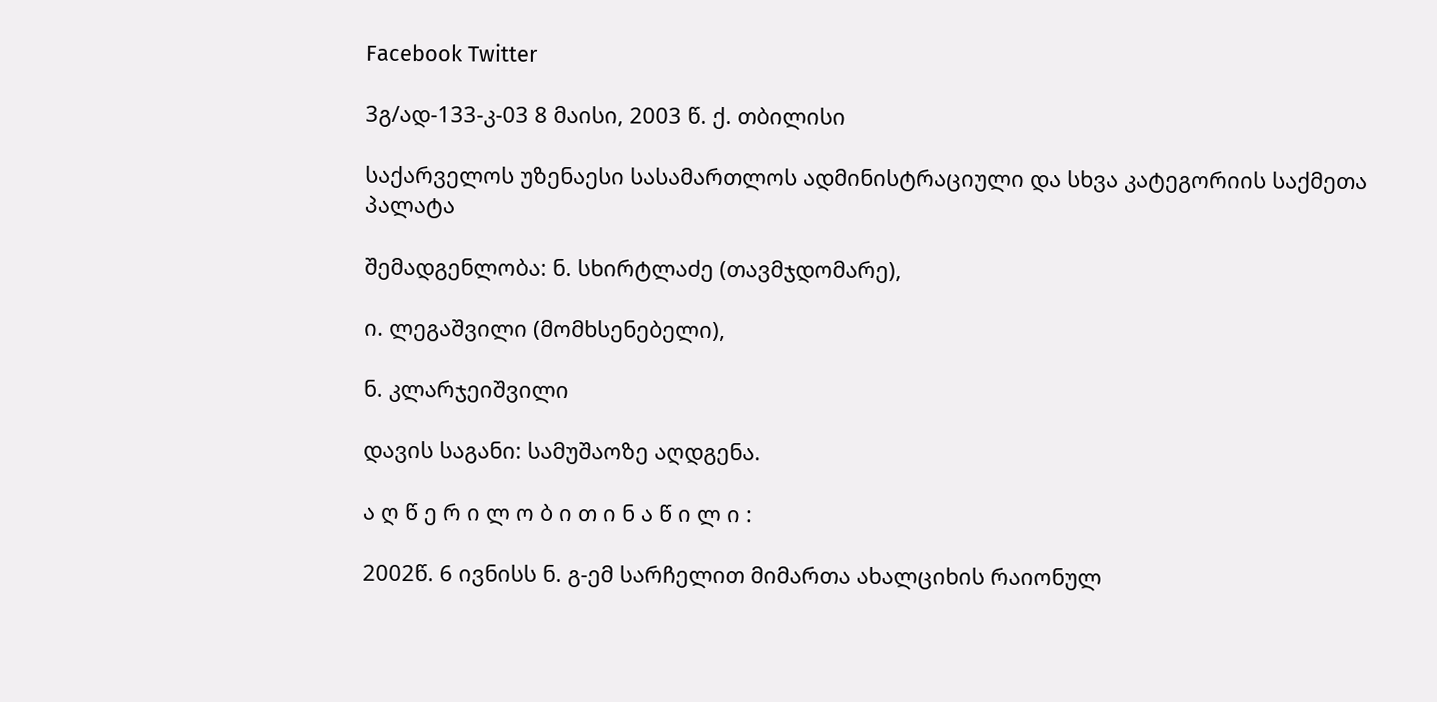Facebook Twitter

3გ/ად-133-კ-03 8 მაისი, 2003 წ. ქ. თბილისი

საქარველოს უზენაესი სასამართლოს ადმინისტრაციული და სხვა კატეგორიის საქმეთა პალატა

შემადგენლობა: ნ. სხირტლაძე (თავმჯდომარე),

ი. ლეგაშვილი (მომხსენებელი),

ნ. კლარჯეიშვილი

დავის საგანი: სამუშაოზე აღდგენა.

ა ღ წ ე რ ი ლ ო ბ ი თ ი ნ ა წ ი ლ ი :

2002წ. 6 ივნისს ნ. გ-ემ სარჩელით მიმართა ახალციხის რაიონულ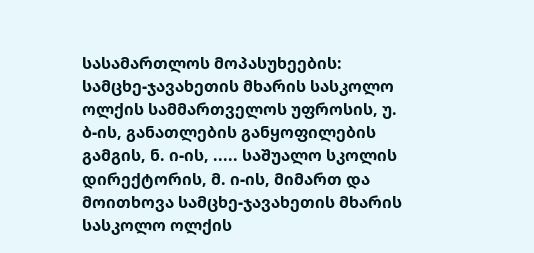სასამართლოს მოპასუხეების: სამცხე-ჯავახეთის მხარის სასკოლო ოლქის სამმართველოს უფროსის, უ. ბ-ის, განათლების განყოფილების გამგის, ნ. ი-ის, ..... საშუალო სკოლის დირექტორის, მ. ი-ის, მიმართ და მოითხოვა სამცხე-ჯავახეთის მხარის სასკოლო ოლქის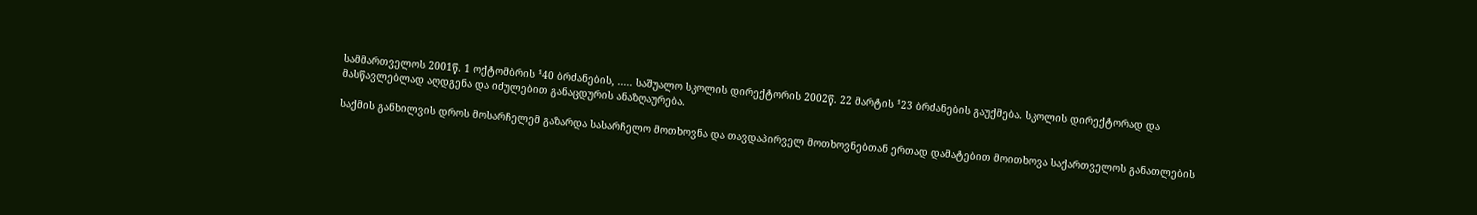სამმართველოს 2001წ. 1 ოქტომბრის ¹40 ბრძანების, ..... საშუალო სკოლის დირექტორის 2002წ. 22 მარტის ¹23 ბრძანების გაუქმება. სკოლის დირექტორად და მასწავლებლად აღდგენა და იძულებით განაცდურის ანაზღაურება.

საქმის განხილვის დროს მოსარჩელემ გაზარდა სასარჩელო მოთხოვნა და თავდაპირველ მოთხოვნებთან ერთად დამატებით მოითხოვა საქართველოს განათლების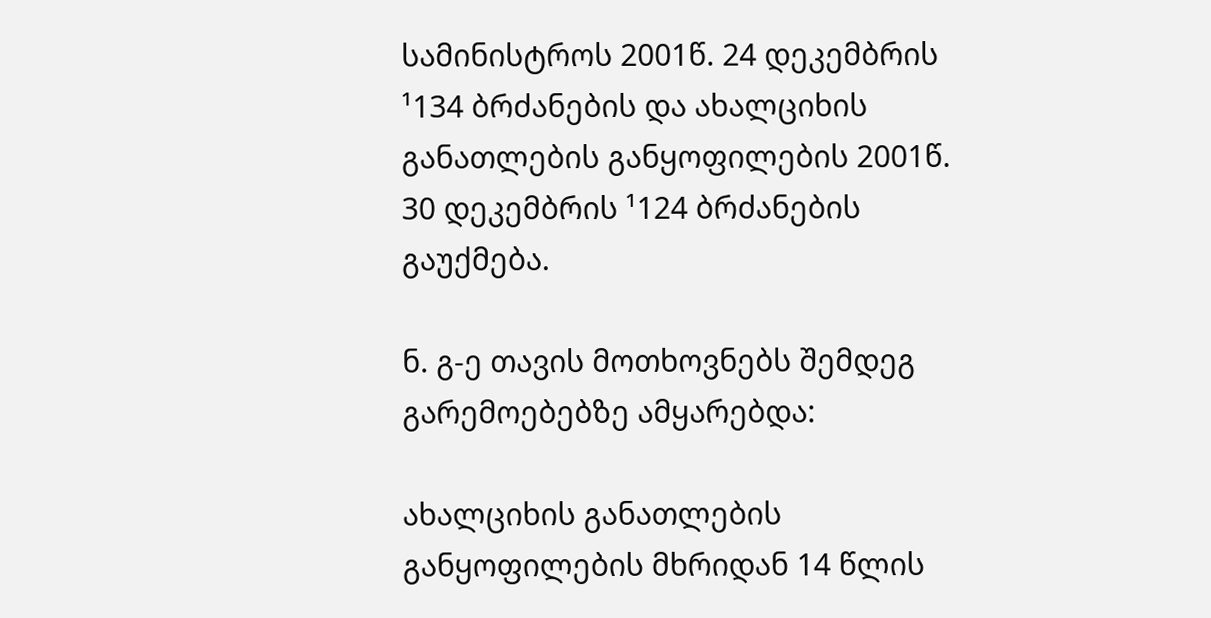სამინისტროს 2001წ. 24 დეკემბრის ¹134 ბრძანების და ახალციხის განათლების განყოფილების 2001წ. 30 დეკემბრის ¹124 ბრძანების გაუქმება.

ნ. გ-ე თავის მოთხოვნებს შემდეგ გარემოებებზე ამყარებდა:

ახალციხის განათლების განყოფილების მხრიდან 14 წლის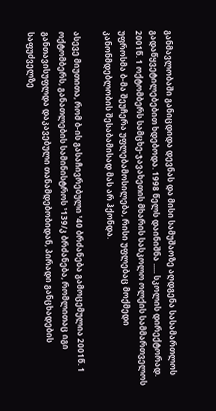განმავლობაში განიცდიდა დევნას და მისი სამუშაოზე აღდგენა სასამართლოს გადაწყვეტილებებით ხდებოდა. 1998 წელს დაინიშნა ..... სკოლის დირექტორად. 2001წ. 1 ოქტომბერს სამცხე-ჯავახეთის მხარის სასკოლო ოლქის სამმართველოს უფროსმა ბ-მა შეუჩერა უფლებამოსილება, რისი უფლებაც მოქმედი კანონმდებლობის შესაბამისად მას არ ჰქონდა.

ასევე მიუთითა, რომ ბ-ის გასაჩივრებული ¹40 ბრძანება გამოცემულია 2001წ. 1 ოქტომბერს, განათლების სამინისტროს ¹139/კ ბრძანება, რომლითაც იგი განთავისუფლდა დაკავებული თანამდებობიდან, პირადი განცხადების საფუძველზე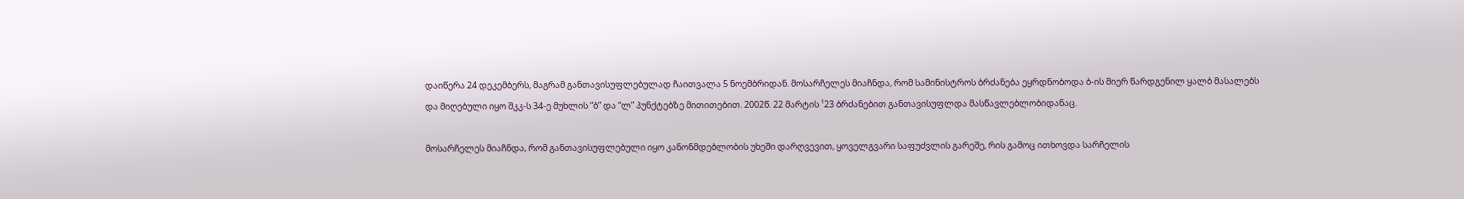დაიწერა 24 დეკემბერს, მაგრამ განთავისუფლებულად ჩაითვალა 5 ნოემბრიდან. მოსარჩელეს მიაჩნდა, რომ სამინისტროს ბრძანება ეყრდნობოდა ბ-ის მიერ წარდგენილ ყალბ მასალებს და მიღებული იყო შკკ-ს 34-ე მუხლის “ბ” და “ლ” პუნქტებზე მითითებით. 2002წ. 22 მარტის ¹23 ბრძანებით განთავისუფლდა მასწავლებლობიდანაც.

მოსარჩელეს მიაჩნდა, რომ განთავისუფლებული იყო კანონმდებლობის უხეში დარღვევით, ყოველგვარი საფუძვლის გარეშე, რის გამოც ითხოვდა სარჩელის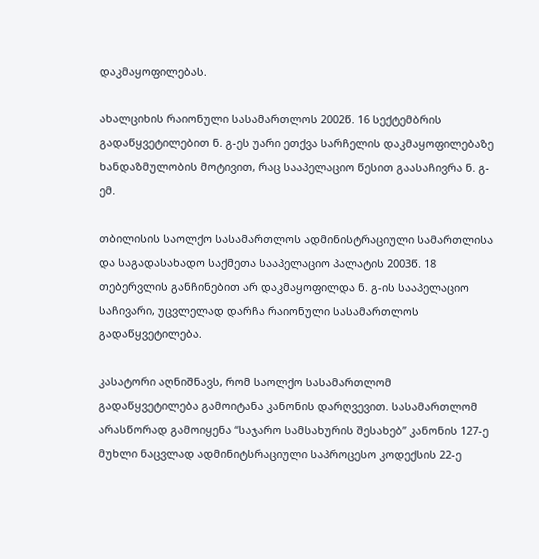დაკმაყოფილებას.

ახალციხის რაიონული სასამართლოს 2002წ. 16 სექტემბრის გადაწყვეტილებით ნ. გ-ეს უარი ეთქვა სარჩელის დაკმაყოფილებაზე ხანდაზმულობის მოტივით, რაც სააპელაციო წესით გაასაჩივრა ნ. გ-ემ.

თბილისის საოლქო სასამართლოს ადმინისტრაციული სამართლისა და საგადასახადო საქმეთა სააპელაციო პალატის 2003წ. 18 თებერვლის განჩინებით არ დაკმაყოფილდა ნ. გ-ის სააპელაციო საჩივარი, უცვლელად დარჩა რაიონული სასამართლოს გადაწყვეტილება.

კასატორი აღნიშნავს, რომ საოლქო სასამართლომ გადაწყვეტილება გამოიტანა კანონის დარღვევით. სასამართლომ არასწორად გამოიყენა “საჯარო სამსახურის შესახებ” კანონის 127-ე მუხლი ნაცვლად ადმინიტსრაციული საპროცესო კოდექსის 22-ე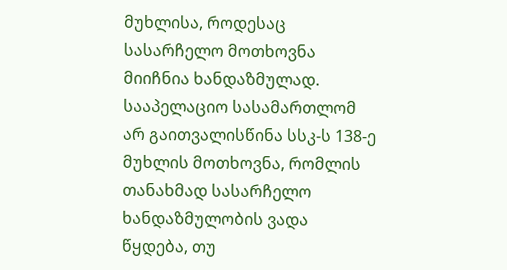მუხლისა, როდესაც სასარჩელო მოთხოვნა მიიჩნია ხანდაზმულად. სააპელაციო სასამართლომ არ გაითვალისწინა სსკ-ს 138-ე მუხლის მოთხოვნა, რომლის თანახმად სასარჩელო ხანდაზმულობის ვადა წყდება, თუ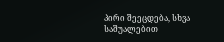პირი შეეცდება, სხვა საშუალებით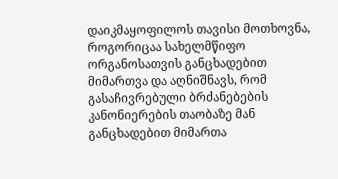დაიკმაყოფილოს თავისი მოთხოვნა, როგორიცაა სახელმწიფო ორგანოსათვის განცხადებით მიმართვა და აღნიშნავს, რომ გასაჩივრებული ბრძანებების კანონიერების თაობაზე მან განცხადებით მიმართა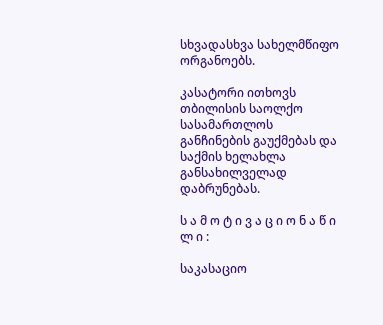სხვადასხვა სახელმწიფო ორგანოებს.

კასატორი ითხოვს თბილისის საოლქო სასამართლოს განჩინების გაუქმებას და საქმის ხელახლა განსახილველად დაბრუნებას.

ს ა მ ო ტ ი ვ ა ც ი ო ნ ა წ ი ლ ი :

საკასაციო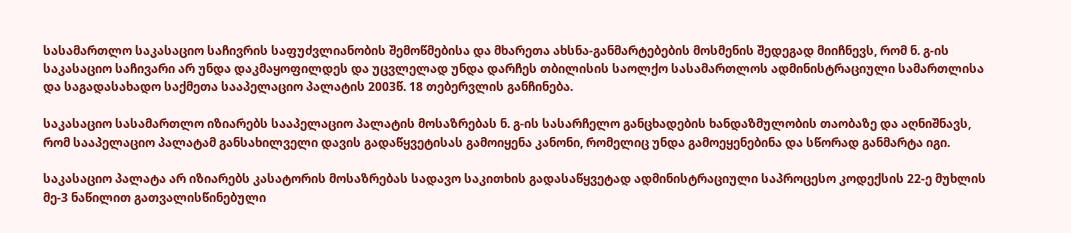სასამართლო საკასაციო საჩივრის საფუძვლიანობის შემოწმებისა და მხარეთა ახსნა-განმარტებების მოსმენის შედეგად მიიჩნევს, რომ ნ. გ-ის საკასაციო საჩივარი არ უნდა დაკმაყოფილდეს და უცვლელად უნდა დარჩეს თბილისის საოლქო სასამართლოს ადმინისტრაციული სამართლისა და საგადასახადო საქმეთა სააპელაციო პალატის 2003წ. 18 თებერვლის განჩინება.

საკასაციო სასამართლო იზიარებს სააპელაციო პალატის მოსაზრებას ნ. გ-ის სასარჩელო განცხადების ხანდაზმულობის თაობაზე და აღნიშნავს, რომ სააპელაციო პალატამ განსახილველი დავის გადაწყვეტისას გამოიყენა კანონი, რომელიც უნდა გამოეყენებინა და სწორად განმარტა იგი.

საკასაციო პალატა არ იზიარებს კასატორის მოსაზრებას სადავო საკითხის გადასაწყვეტად ადმინისტრაციული საპროცესო კოდექსის 22-ე მუხლის მე-3 ნაწილით გათვალისწინებული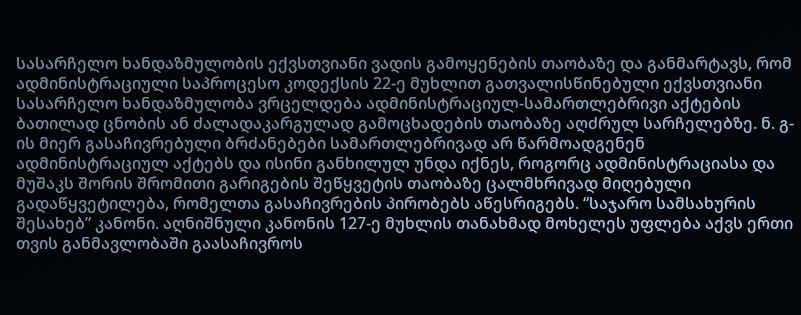სასარჩელო ხანდაზმულობის ექვსთვიანი ვადის გამოყენების თაობაზე და განმარტავს, რომ ადმინისტრაციული საპროცესო კოდექსის 22-ე მუხლით გათვალისწინებული ექვსთვიანი სასარჩელო ხანდაზმულობა ვრცელდება ადმინისტრაციულ-სამართლებრივი აქტების ბათილად ცნობის ან ძალადაკარგულად გამოცხადების თაობაზე აღძრულ სარჩელებზე. ნ. გ-ის მიერ გასაჩივრებული ბრძანებები სამართლებრივად არ წარმოადგენენ ადმინისტრაციულ აქტებს და ისინი განხილულ უნდა იქნეს, როგორც ადმინისტრაციასა და მუშაკს შორის შრომითი გარიგების შეწყვეტის თაობაზე ცალმხრივად მიღებული გადაწყვეტილება, რომელთა გასაჩივრების პირობებს აწესრიგებს. “საჯარო სამსახურის შესახებ” კანონი. აღნიშნული კანონის 127-ე მუხლის თანახმად მოხელეს უფლება აქვს ერთი თვის განმავლობაში გაასაჩივროს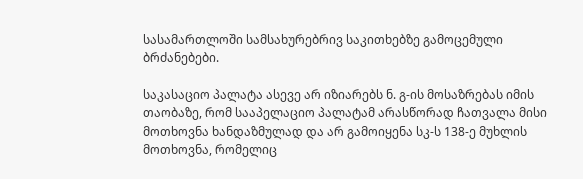სასამართლოში სამსახურებრივ საკითხებზე გამოცემული ბრძანებები.

საკასაციო პალატა ასევე არ იზიარებს ნ. გ-ის მოსაზრებას იმის თაობაზე, რომ სააპელაციო პალატამ არასწორად ჩათვალა მისი მოთხოვნა ხანდაზმულად და არ გამოიყენა სკ-ს 138-ე მუხლის მოთხოვნა, რომელიც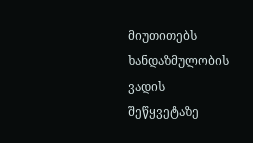მიუთითებს ხანდაზმულობის ვადის შეწყვეტაზე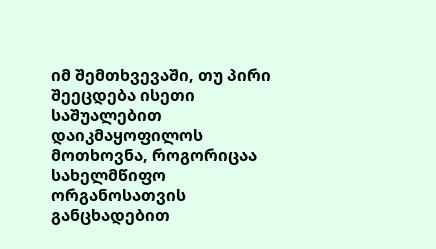იმ შემთხვევაში, თუ პირი შეეცდება ისეთი საშუალებით დაიკმაყოფილოს მოთხოვნა, როგორიცაა სახელმწიფო ორგანოსათვის განცხადებით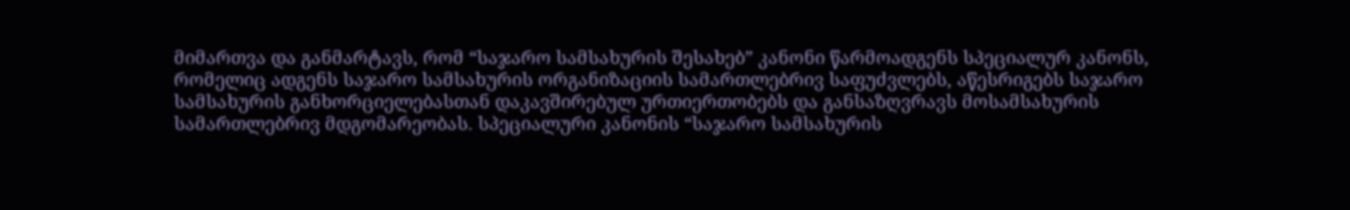მიმართვა და განმარტავს, რომ “საჯარო სამსახურის შესახებ” კანონი წარმოადგენს სპეციალურ კანონს, რომელიც ადგენს საჯარო სამსახურის ორგანიზაციის სამართლებრივ საფუძვლებს, აწესრიგებს საჯარო სამსახურის განხორციელებასთან დაკავშირებულ ურთიერთობებს და განსაზღვრავს მოსამსახურის სამართლებრივ მდგომარეობას. სპეციალური კანონის “საჯარო სამსახურის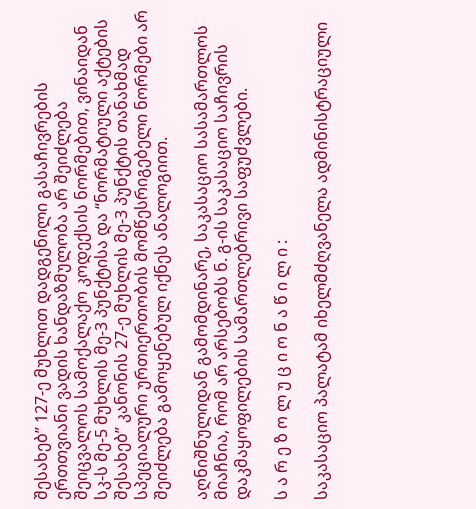შესახებ” 127-ე მუხლით დადგენილი გასაჩივრების ერთთვიანი ვადის ხანდაზმულობა არ შეიძლება შეიცვალოს სამოქალაქო კოდექსის ნორმებით, ვინაიდან სკ-ს მე-5 მუხლის მე-3 პუნქტისა და “ნორმატიული აქტების შესახებ” კანონის 27-ე მუხლის მე-3 პუნქტის თანახმად სპეციალური ურთიერთობის მომწესრიგებელი ნორმები არ შეიძლება გამოყენებულ იქნეს ანალოგიით.

აღნიშნულიდან გამომდინარე, საკასაციო სასამართლოს მიაჩნია, რომ არ არსებობს ნ. გ-ის საკასაციო საჩივრის დაკმაყოფილების სამართლებრივი საფუძვლები.

ს ა რ ე ზ ო ლ უ ც ი ო ნ ა წ ი ლ ი :

საკასაციო პალატამ იხელმძღვანელა ადმინისტრაციული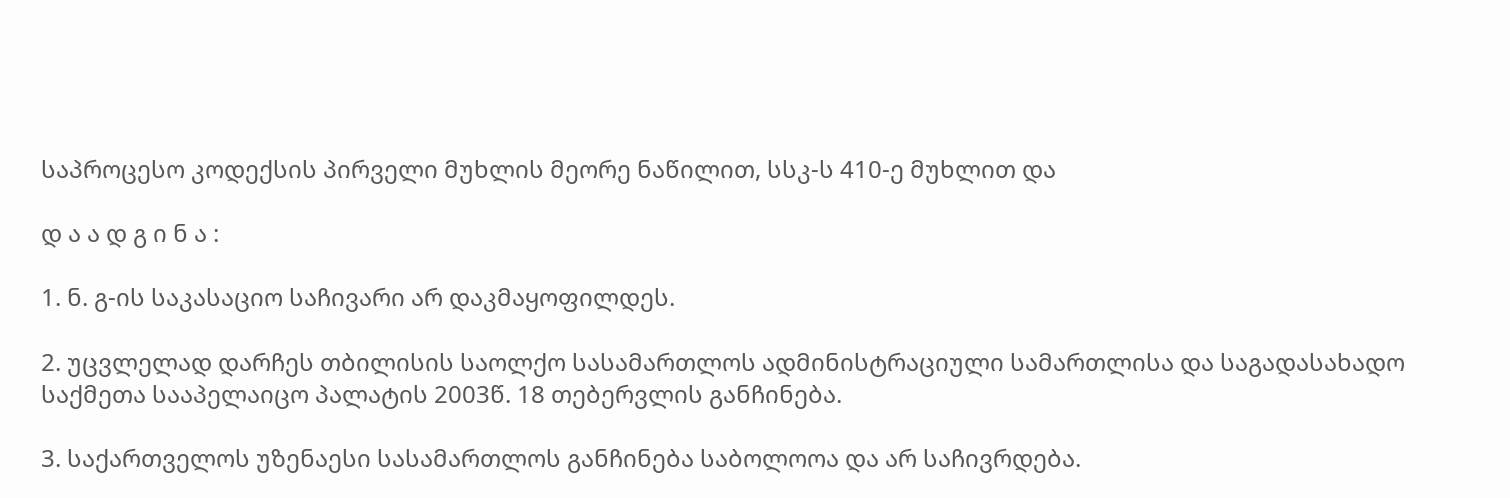საპროცესო კოდექსის პირველი მუხლის მეორე ნაწილით, სსკ-ს 410-ე მუხლით და

დ ა ა დ გ ი ნ ა :

1. ნ. გ-ის საკასაციო საჩივარი არ დაკმაყოფილდეს.

2. უცვლელად დარჩეს თბილისის საოლქო სასამართლოს ადმინისტრაციული სამართლისა და საგადასახადო საქმეთა სააპელაიცო პალატის 2003წ. 18 თებერვლის განჩინება.

3. საქართველოს უზენაესი სასამართლოს განჩინება საბოლოოა და არ საჩივრდება.